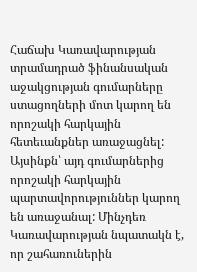Հաճախ Կառավարության տրամադրած ֆինանսական աջակցության գումարները ստացողների մոտ կարող են որոշակի հարկային հետեւանքներ առաջացնել: Այսինքն՝ այդ գումարներից որոշակի հարկային պարտավորություններ կարող են առաջանալ: Մինչդեռ Կառավարության նպատակն է, որ շահառուներին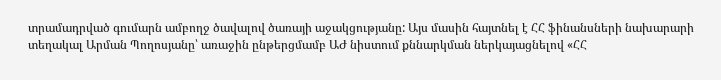տրամադրված գումարն ամբողջ ծավալով ծառայի աջակցությանը: Այս մասին հայտնել է ՀՀ ֆինանսների նախարարի տեղակալ Արման Պողոսյանը՝ առաջին ընթերցմամբ ԱԺ նիստում քննարկման ներկայացնելով «ՀՀ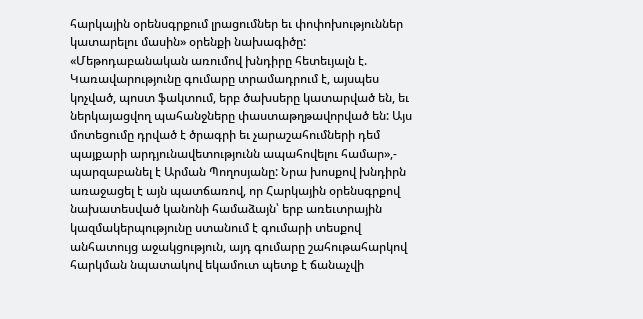հարկային օրենսգրքում լրացումներ եւ փոփոխություններ կատարելու մասին» օրենքի նախագիծը:
«Մեթոդաբանական առումով խնդիրը հետեւյալն է. Կառավարությունը գումարը տրամադրում է, այսպես կոչված, պոստ ֆակտում, երբ ծախսերը կատարված են, եւ ներկայացվող պահանջները փաստաթղթավորված են: Այս մոտեցումը դրված է ծրագրի եւ չարաշահումների դեմ պայքարի արդյունավետությունն ապահովելու համար»,- պարզաբանել է Արման Պողոսյանը: Նրա խոսքով խնդիրն առաջացել է այն պատճառով, որ Հարկային օրենսգրքով նախատեսված կանոնի համաձայն՝ երբ առեւտրային կազմակերպությունը ստանում է գումարի տեսքով անհատույց աջակցություն, այդ գումարը շահութահարկով հարկման նպատակով եկամուտ պետք է ճանաչվի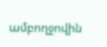ամբողջովին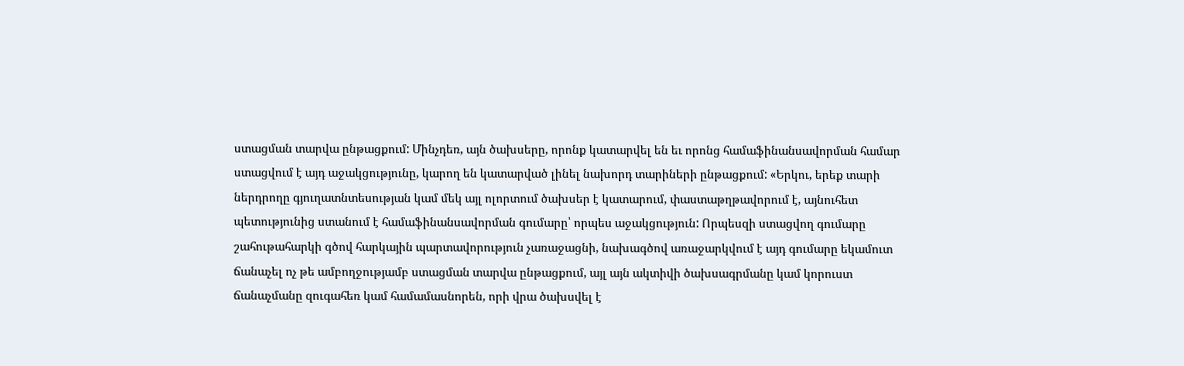ստացման տարվա ընթացքում: Մինչդեռ, այն ծախսերը, որոնք կատարվել են եւ որոնց համաֆինանսավորման համար ստացվում է այդ աջակցությունը, կարող են կատարված լինել նախորդ տարիների ընթացքում: «Երկու, երեք տարի ներդրողը գյուղատնտեսության կամ մեկ այլ ոլորտում ծախսեր է կատարում, փաստաթղթավորում է, այնուհետ պետությունից ստանում է համաֆինանսավորման գումարը՝ որպես աջակցություն: Որպեսզի ստացվող գումարը շահութահարկի գծով հարկային պարտավորություն չառաջացնի, նախագծով առաջարկվում է այդ գումարը եկամուտ ճանաչել ոչ թե ամբողջությամբ ստացման տարվա ընթացքում, այլ այն ակտիվի ծախսագրմանը կամ կորուստ ճանաչմանը զուգահեռ կամ համամասնորեն, որի վրա ծախսվել է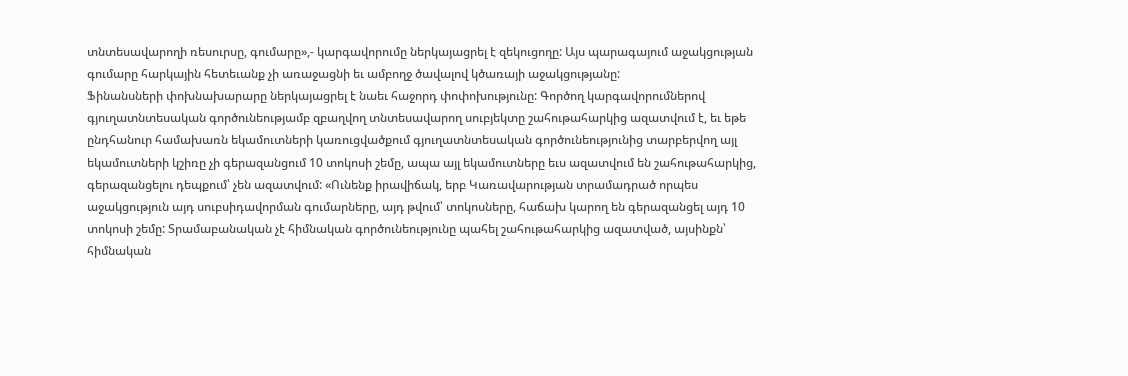տնտեսավարողի ռեսուրսը, գումարը»,- կարգավորումը ներկայացրել է զեկուցողը: Այս պարագայում աջակցության գումարը հարկային հետեւանք չի առաջացնի եւ ամբողջ ծավալով կծառայի աջակցությանը:
Ֆինանսների փոխնախարարը ներկայացրել է նաեւ հաջորդ փոփոխությունը: Գործող կարգավորումներով գյուղատնտեսական գործունեությամբ զբաղվող տնտեսավարող սուբյեկտը շահութահարկից ազատվում է, եւ եթե ընդհանուր համախառն եկամուտների կառուցվածքում գյուղատնտեսական գործունեությունից տարբերվող այլ եկամուտների կշիռը չի գերազանցում 10 տոկոսի շեմը, ապա այլ եկամուտները եւս ազատվում են շահութահարկից, գերազանցելու դեպքում՝ չեն ազատվում: «Ունենք իրավիճակ, երբ Կառավարության տրամադրած որպես աջակցություն այդ սուբսիդավորման գումարները, այդ թվում՝ տոկոսները, հաճախ կարող են գերազանցել այդ 10 տոկոսի շեմը: Տրամաբանական չէ հիմնական գործունեությունը պահել շահութահարկից ազատված, այսինքն՝ հիմնական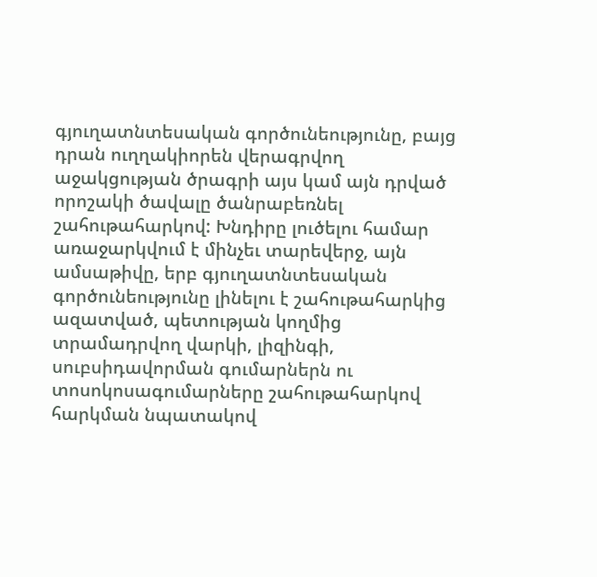գյուղատնտեսական գործունեությունը, բայց դրան ուղղակիորեն վերագրվող աջակցության ծրագրի այս կամ այն դրված որոշակի ծավալը ծանրաբեռնել շահութահարկով: Խնդիրը լուծելու համար առաջարկվում է մինչեւ տարեվերջ, այն ամսաթիվը, երբ գյուղատնտեսական գործունեությունը լինելու է շահութահարկից ազատված, պետության կողմից տրամադրվող վարկի, լիզինգի, սուբսիդավորման գումարներն ու տոսոկոսագումարները շահութահարկով հարկման նպատակով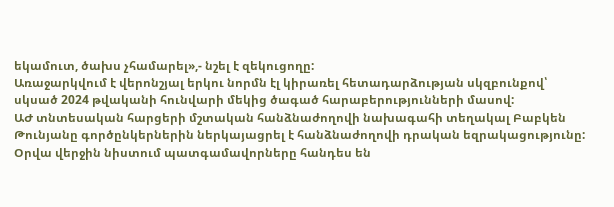եկամուտ, ծախս չհամարել»,- նշել է զեկուցողը:
Առաջարկվում է վերոնշյալ երկու նորմն էլ կիրառել հետադարձության սկզբունքով՝ սկսած 2024 թվականի հունվարի մեկից ծագած հարաբերությունների մասով:
ԱԺ տնտեսական հարցերի մշտական հանձնաժողովի նախագահի տեղակալ Բաբկեն Թունյանը գործընկերներին ներկայացրել է հանձնաժողովի դրական եզրակացությունը:
Օրվա վերջին նիստում պատգամավորները հանդես են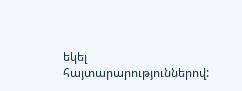եկել հայտարարություններով: